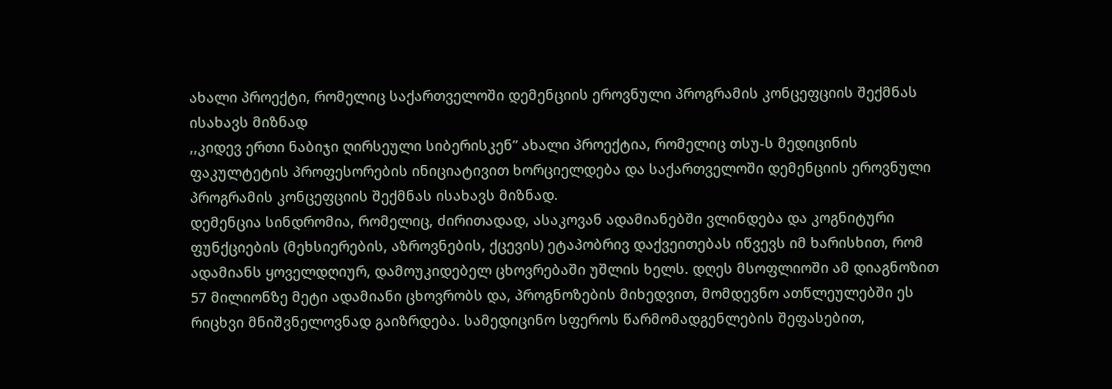ახალი პროექტი, რომელიც საქართველოში დემენციის ეროვნული პროგრამის კონცეფციის შექმნას ისახავს მიზნად
,,კიდევ ერთი ნაბიჯი ღირსეული სიბერისკენ” ახალი პროექტია, რომელიც თსუ-ს მედიცინის ფაკულტეტის პროფესორების ინიციატივით ხორციელდება და საქართველოში დემენციის ეროვნული პროგრამის კონცეფციის შექმნას ისახავს მიზნად.
დემენცია სინდრომია, რომელიც, ძირითადად, ასაკოვან ადამიანებში ვლინდება და კოგნიტური ფუნქციების (მეხსიერების, აზროვნების, ქცევის) ეტაპობრივ დაქვეითებას იწვევს იმ ხარისხით, რომ ადამიანს ყოველდღიურ, დამოუკიდებელ ცხოვრებაში უშლის ხელს. დღეს მსოფლიოში ამ დიაგნოზით 57 მილიონზე მეტი ადამიანი ცხოვრობს და, პროგნოზების მიხედვით, მომდევნო ათწლეულებში ეს რიცხვი მნიშვნელოვნად გაიზრდება. სამედიცინო სფეროს წარმომადგენლების შეფასებით,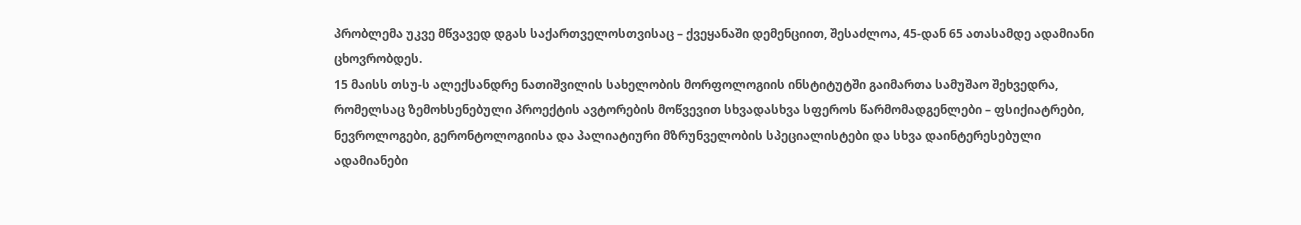პრობლემა უკვე მწვავედ დგას საქართველოსთვისაც – ქვეყანაში დემენციით, შესაძლოა, 45-დან 65 ათასამდე ადამიანი ცხოვრობდეს.
15 მაისს თსუ-ს ალექსანდრე ნათიშვილის სახელობის მორფოლოგიის ინსტიტუტში გაიმართა სამუშაო შეხვედრა, რომელსაც ზემოხსენებული პროექტის ავტორების მოწვევით სხვადასხვა სფეროს წარმომადგენლები – ფსიქიატრები, ნევროლოგები, გერონტოლოგიისა და პალიატიური მზრუნველობის სპეციალისტები და სხვა დაინტერესებული ადამიანები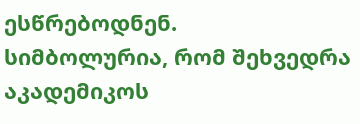ესწრებოდნენ.
სიმბოლურია, რომ შეხვედრა აკადემიკოს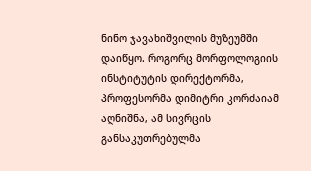ნინო ჯავახიშვილის მუზეუმში დაიწყო. როგორც მორფოლოგიის ინსტიტუტის დირექტორმა, პროფესორმა დიმიტრი კორძაიამ აღნიშნა, ამ სივრცის განსაკუთრებულმა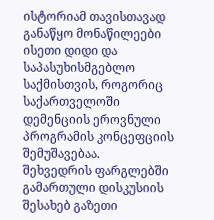ისტორიამ თავისთავად განაწყო მონაწილეები ისეთი დიდი და საპასუხისმგებლო საქმისთვის, როგორიც საქართველოში დემენციის ეროვნული პროგრამის კონცეფციის შემუშავებაა.
შეხვედრის ფარგლებში გამართული დისკუსიის შესახებ გაზეთი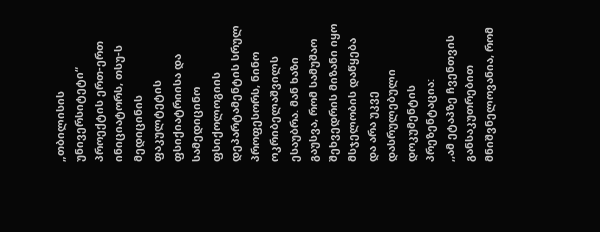„თბილისის უნივერსიტეტი“ პროექტის ერთ-ერთ ინიციატორს, თსუ-ს მედიცინის ფაკულტეტის ფსიქიატრიისა და სამედიცინო ფსიქოლოგიის დეპარტამენტის სრულ პროფესორს, ნინო ოკრიბელაშვილს ესაუბრა. მან ხაზი გაუსვა, რომ სამუშაო შეხვედრის მიზანი იყო მსჯელობის დაწყება და არა უკვე დასრულებული დოკუმენტის პრეზენტაცია:
,,ამ ეტაპზე ჩვენთვის განსაკუთრებით მნიშვნელოვანია, რომ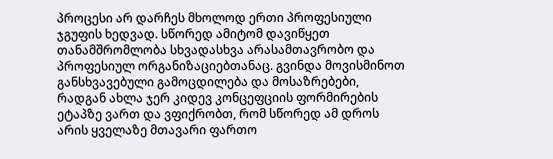პროცესი არ დარჩეს მხოლოდ ერთი პროფესიული ჯგუფის ხედვად. სწორედ ამიტომ დავიწყეთ თანამშრომლობა სხვადასხვა არასამთავრობო და პროფესიულ ორგანიზაციებთანაც. გვინდა მოვისმინოთ განსხვავებული გამოცდილება და მოსაზრებები, რადგან ახლა ჯერ კიდევ კონცეფციის ფორმირების ეტაპზე ვართ და ვფიქრობთ, რომ სწორედ ამ დროს არის ყველაზე მთავარი ფართო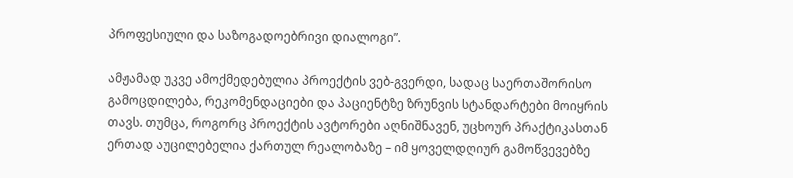პროფესიული და საზოგადოებრივი დიალოგი”.

ამჟამად უკვე ამოქმედებულია პროექტის ვებ-გვერდი, სადაც საერთაშორისო გამოცდილება, რეკომენდაციები და პაციენტზე ზრუნვის სტანდარტები მოიყრის თავს. თუმცა, როგორც პროექტის ავტორები აღნიშნავენ, უცხოურ პრაქტიკასთან ერთად აუცილებელია ქართულ რეალობაზე – იმ ყოველდღიურ გამოწვევებზე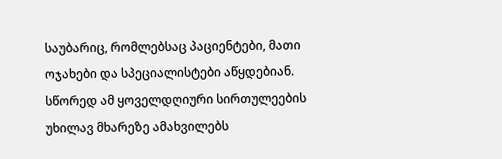საუბარიც, რომლებსაც პაციენტები, მათი ოჯახები და სპეციალისტები აწყდებიან.
სწორედ ამ ყოველდღიური სირთულეების უხილავ მხარეზე ამახვილებს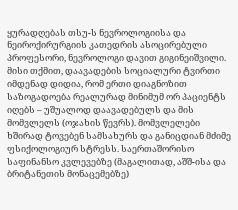ყურადღებას თსუ-ს ნევროლოგიისა და ნეიროქირურგიის კათედრის ასოცირებული პროფესორი, ნევროლოგი დავით გიგინეიშვილი. მისი თქმით, დაავადების სოციალური ტვირთი იმდენად დიდია, რომ ერთი დიაგნოზით საზოგადოება რეალურად მინიმუმ ორ პაციენტს იღებს – უშუალოდ დაავადებულს და მის მომვლელს (ოჯახის წევრს). მომვლელები ხშირად ტოვებენ სამსახურს და განიცდიან მძიმე ფსიქოლოგიურ სტრესს. საერთაშორისო საფინანსო კვლევებზე (მაგალითად, აშშ-ისა და ბრიტანეთის მონაცემებზე)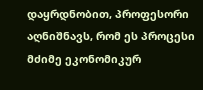დაყრდნობით, პროფესორი აღნიშნავს, რომ ეს პროცესი მძიმე ეკონომიკურ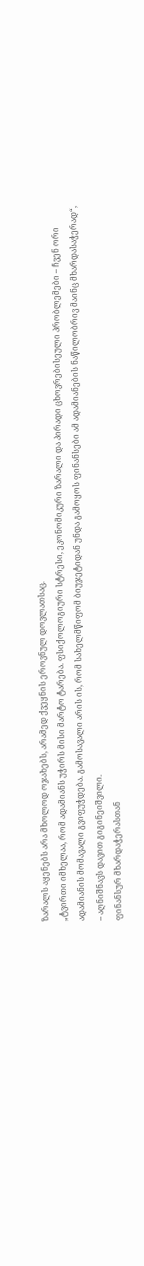ზარალს აყენებს არა მხოლოდ ოჯახებს, არამედ ქვეყნის ეროვნულ დოვლათსაც.
„ტვირთი იმხელაა, რომ ადამიანს უჭირს მისი მარტო ტარება. ფსიქოლოგიური სტრესი, ეკონომიკური ზარალი და პირადი ცხოვრებისეული პრობლემები – ჩვენ ორი ადამიანის მომავალი გვიფუჭდება. გამოსავალი არის ის, რომ სახელმწიფომ ბიუჯეტიდან უნდა გამოყოს ფინანსები ამ ადამიანების ნაწილობრივ მაინც მხარდასაჭერად“, – აღნიშნავს დავით გიგინეიშვილი.
ფინანსურ მხარდაჭერასთან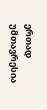ერთად უმთავრესია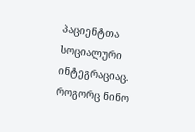პაციენტთა სოციალური ინტეგრაციაც. როგორც ნინო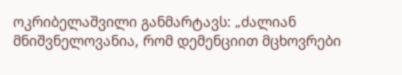ოკრიბელაშვილი განმარტავს: „ძალიან მნიშვნელოვანია, რომ დემენციით მცხოვრები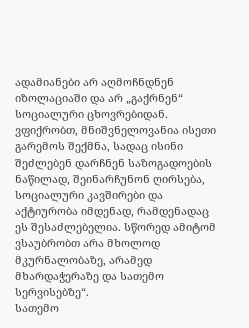ადამიანები არ აღმოჩნდნენ იზოლაციაში და არ „გაქრნენ“ სოციალური ცხოვრებიდან. ვფიქრობთ, მნიშვნელოვანია ისეთი გარემოს შექმნა, სადაც ისინი შეძლებენ დარჩნენ საზოგადოების ნაწილად, შეინარჩუნონ ღირსება, სოციალური კავშირები და აქტიურობა იმდენად, რამდენადაც ეს შესაძლებელია. სწორედ ამიტომ ვსაუბრობთ არა მხოლოდ მკურნალობაზე, არამედ მხარდაჭერაზე და სათემო სერვისებზე“.
სათემო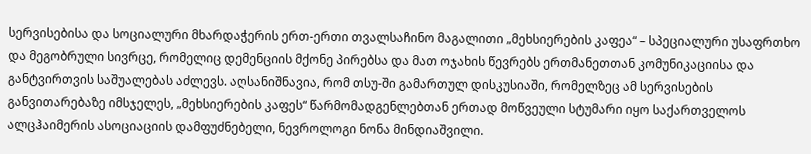სერვისებისა და სოციალური მხარდაჭერის ერთ-ერთი თვალსაჩინო მაგალითი „მეხსიერების კაფეა“ – სპეციალური უსაფრთხო და მეგობრული სივრცე, რომელიც დემენციის მქონე პირებსა და მათ ოჯახის წევრებს ერთმანეთთან კომუნიკაციისა და განტვირთვის საშუალებას აძლევს. აღსანიშნავია, რომ თსუ-ში გამართულ დისკუსიაში, რომელზეც ამ სერვისების განვითარებაზე იმსჯელეს, „მეხსიერების კაფეს“ წარმომადგენლებთან ერთად მოწვეული სტუმარი იყო საქართველოს ალცჰაიმერის ასოციაციის დამფუძნებელი, ნევროლოგი ნონა მინდიაშვილი.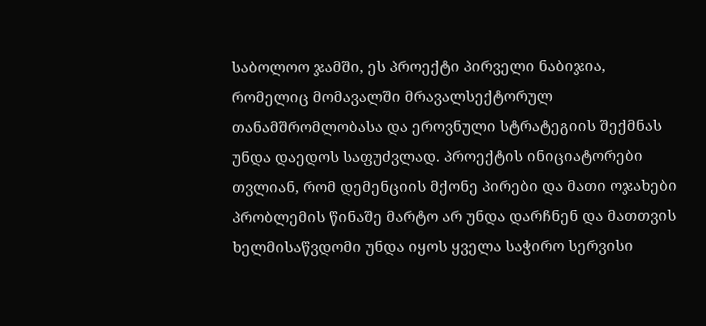საბოლოო ჯამში, ეს პროექტი პირველი ნაბიჯია, რომელიც მომავალში მრავალსექტორულ თანამშრომლობასა და ეროვნული სტრატეგიის შექმნას უნდა დაედოს საფუძვლად. პროექტის ინიციატორები თვლიან, რომ დემენციის მქონე პირები და მათი ოჯახები პრობლემის წინაშე მარტო არ უნდა დარჩნენ და მათთვის ხელმისაწვდომი უნდა იყოს ყველა საჭირო სერვისი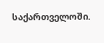საქართველოში.